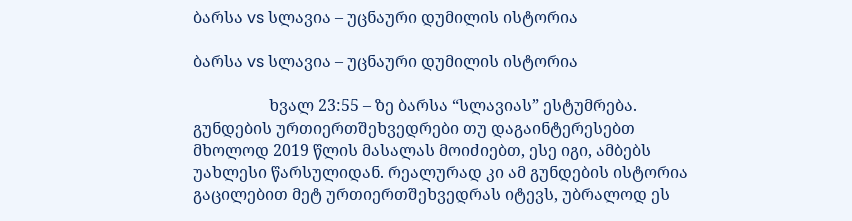ბარსა vs სლავია – უცნაური დუმილის ისტორია

ბარსა vs სლავია – უცნაური დუმილის ისტორია

                   ხვალ 23:55 – ზე ბარსა “სლავიას” ესტუმრება. გუნდების ურთიერთშეხვედრები თუ დაგაინტერესებთ მხოლოდ 2019 წლის მასალას მოიძიებთ, ესე იგი, ამბებს უახლესი წარსულიდან. რეალურად კი ამ გუნდების ისტორია გაცილებით მეტ ურთიერთშეხვედრას იტევს, უბრალოდ ეს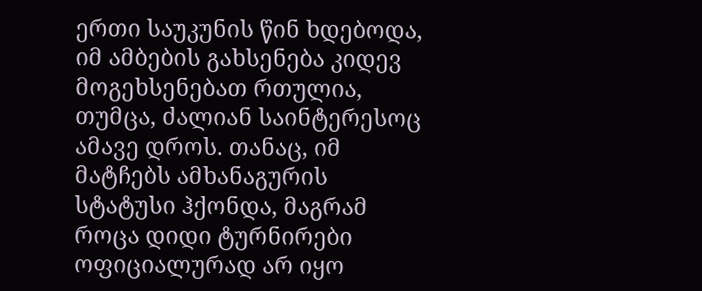ერთი საუკუნის წინ ხდებოდა, იმ ამბების გახსენება კიდევ მოგეხსენებათ რთულია, თუმცა, ძალიან საინტერესოც ამავე დროს. თანაც, იმ მატჩებს ამხანაგურის სტატუსი ჰქონდა, მაგრამ როცა დიდი ტურნირები ოფიციალურად არ იყო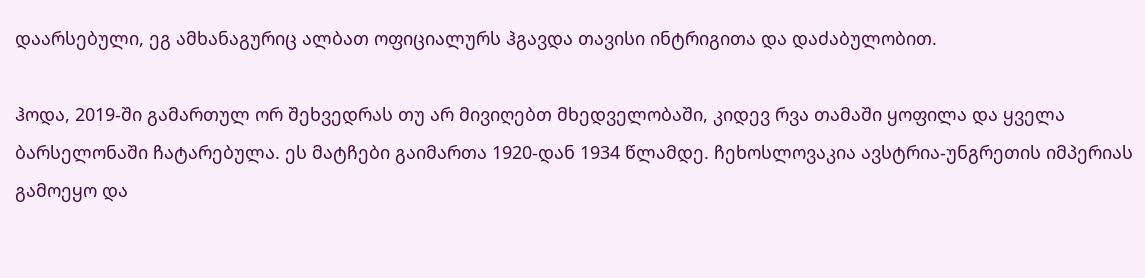დაარსებული, ეგ ამხანაგურიც ალბათ ოფიციალურს ჰგავდა თავისი ინტრიგითა და დაძაბულობით.

ჰოდა, 2019-ში გამართულ ორ შეხვედრას თუ არ მივიღებთ მხედველობაში, კიდევ რვა თამაში ყოფილა და ყველა ბარსელონაში ჩატარებულა. ეს მატჩები გაიმართა 1920-დან 1934 წლამდე. ჩეხოსლოვაკია ავსტრია-უნგრეთის იმპერიას გამოეყო და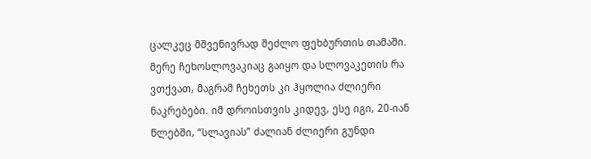ცალკეც მშვენივრად შეძლო ფეხბურთის თამაში. მერე ჩეხოსლოვაკიაც გაიყო და სლოვაკეთის რა ვთქვათ, მაგრამ ჩეხეთს კი ჰყოლია ძლიერი ნაკრებები. იმ დროისთვის კიდევ, ესე იგი, 20-იან წლებში, “სლავიას” ძალიან ძლიერი გუნდი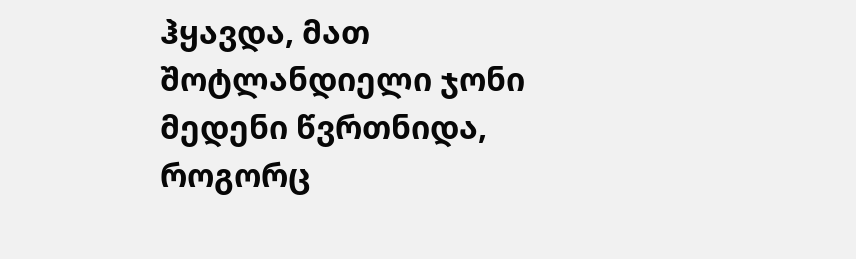ჰყავდა, მათ შოტლანდიელი ჯონი მედენი წვრთნიდა, როგორც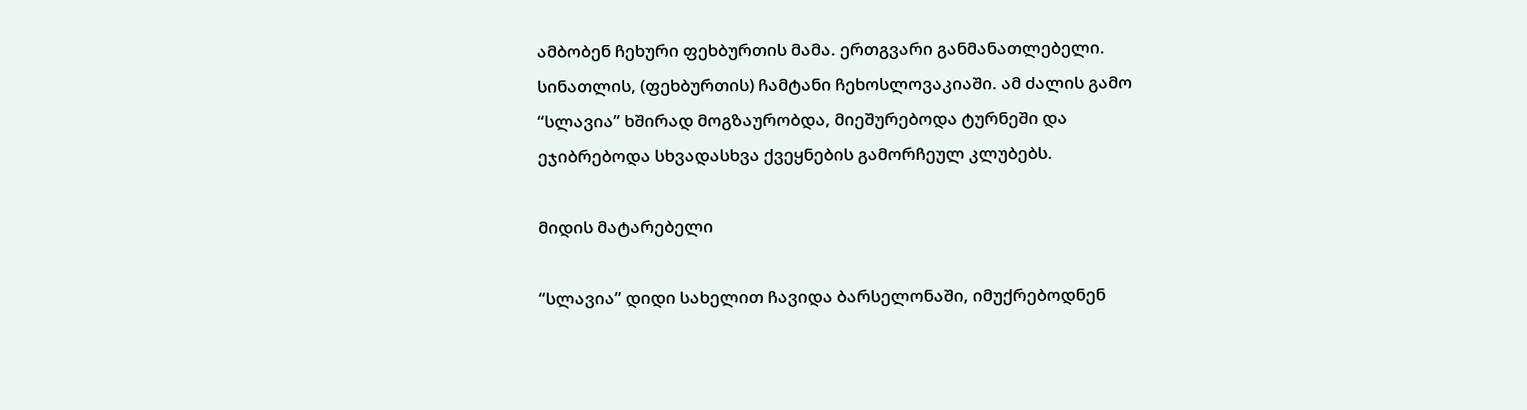ამბობენ ჩეხური ფეხბურთის მამა. ერთგვარი განმანათლებელი. სინათლის, (ფეხბურთის) ჩამტანი ჩეხოსლოვაკიაში. ამ ძალის გამო “სლავია” ხშირად მოგზაურობდა, მიეშურებოდა ტურნეში და ეჯიბრებოდა სხვადასხვა ქვეყნების გამორჩეულ კლუბებს.

მიდის მატარებელი

“სლავია” დიდი სახელით ჩავიდა ბარსელონაში, იმუქრებოდნენ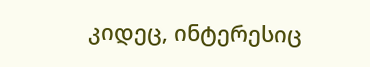კიდეც, ინტერესიც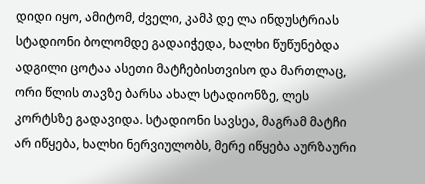დიდი იყო, ამიტომ, ძველი, კამპ დე ლა ინდუსტრიას სტადიონი ბოლომდე გადაიჭედა, ხალხი წუწუნებდა ადგილი ცოტაა ასეთი მატჩებისთვისო და მართლაც, ორი წლის თავზე ბარსა ახალ სტადიონზე, ლეს კორტსზე გადავიდა. სტადიონი სავსეა, მაგრამ მატჩი არ იწყება, ხალხი ნერვიულობს, მერე იწყება აურზაური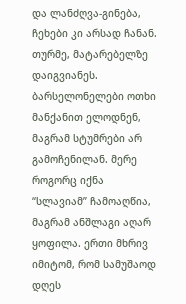და ლანძღვა-გინება, ჩეხები კი არსად ჩანან. თურმე, მატარებელზე დაიგვიანეს. ბარსელონელები ოთხი მანქანით ელოდნენ, მაგრამ სტუმრები არ გამოჩენილან. მერე როგორც იქნა “სლავიამ” ჩამოაღწია, მაგრამ ანშლაგი აღარ ყოფილა. ერთი მხრივ იმიტომ, რომ სამუშაოდ დღეს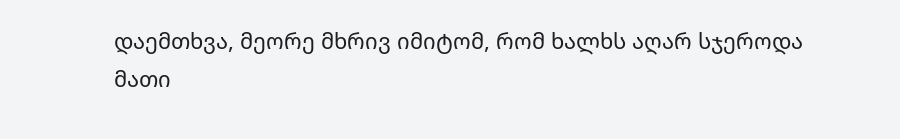დაემთხვა, მეორე მხრივ იმიტომ, რომ ხალხს აღარ სჯეროდა მათი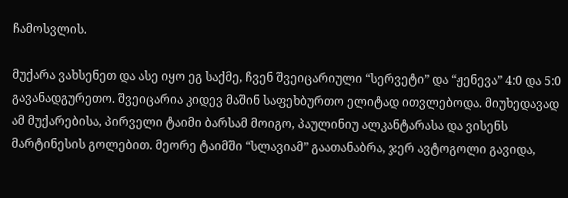ჩამოსვლის.

მუქარა ვახსენეთ და ასე იყო ეგ საქმე, ჩვენ შვეიცარიული “სერვეტი” და “ჟენევა” 4:0 და 5:0 გავანადგურეთო. შვეიცარია კიდევ მაშინ საფეხბურთო ელიტად ითვლებოდა. მიუხედავად ამ მუქარებისა, პირველი ტაიმი ბარსამ მოიგო, პაულინიუ ალკანტარასა და ვისენს მარტინესის გოლებით. მეორე ტაიმში “სლავიამ” გაათანაბრა, ჯერ ავტოგოლი გავიდა,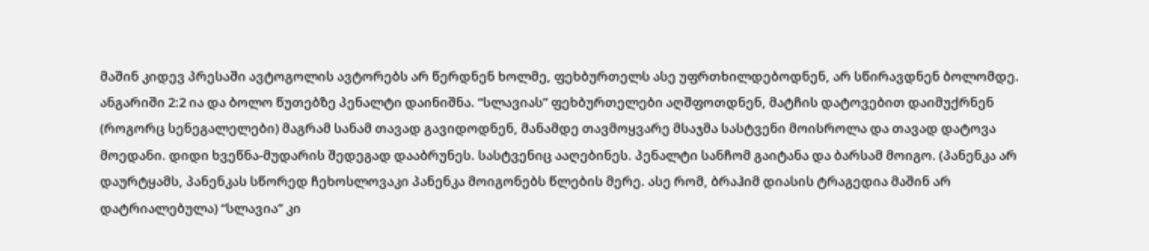მაშინ კიდევ პრესაში ავტოგოლის ავტორებს არ წერდნენ ხოლმე, ფეხბურთელს ასე უფრთხილდებოდნენ, არ სწირავდნენ ბოლომდე. ანგარიში 2:2 ია და ბოლო წუთებზე პენალტი დაინიშნა. “სლავიას” ფეხბურთელები აღშფოთდნენ, მატჩის დატოვებით დაიმუქრნენ (როგორც სენეგალელები) მაგრამ სანამ თავად გავიდოდნენ, მანამდე თავმოყვარე მსაჯმა სასტვენი მოისროლა და თავად დატოვა მოედანი. დიდი ხვეწნა-მუდარის შედეგად დააბრუნეს. სასტვენიც ააღებინეს. პენალტი სანჩომ გაიტანა და ბარსამ მოიგო. (პანენკა არ დაურტყამს, პანენკას სწორედ ჩეხოსლოვაკი პანენკა მოიგონებს წლების მერე. ასე რომ, ბრაჰიმ დიასის ტრაგედია მაშინ არ დატრიალებულა) “სლავია” კი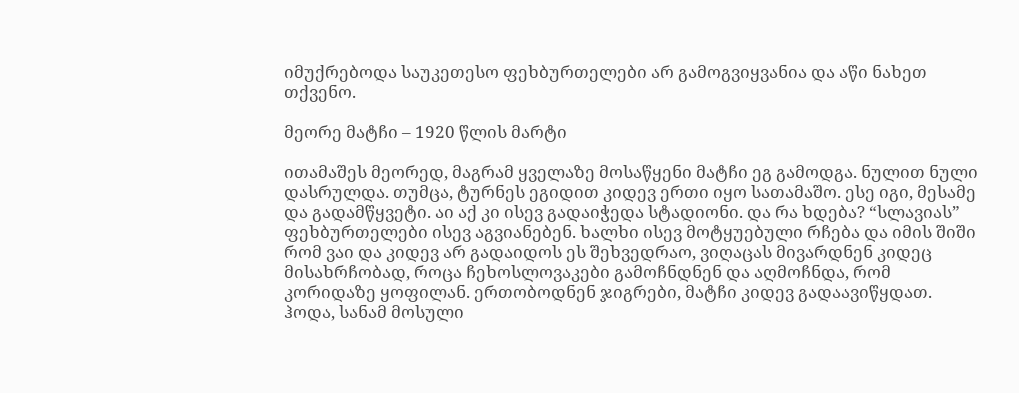იმუქრებოდა საუკეთესო ფეხბურთელები არ გამოგვიყვანია და აწი ნახეთ თქვენო.

მეორე მატჩი – 1920 წლის მარტი

ითამაშეს მეორედ, მაგრამ ყველაზე მოსაწყენი მატჩი ეგ გამოდგა. ნულით ნული დასრულდა. თუმცა, ტურნეს ეგიდით კიდევ ერთი იყო სათამაშო. ესე იგი, მესამე და გადამწყვეტი. აი აქ კი ისევ გადაიჭედა სტადიონი. და რა ხდება? “სლავიას” ფეხბურთელები ისევ აგვიანებენ. ხალხი ისევ მოტყუებული რჩება და იმის შიში რომ ვაი და კიდევ არ გადაიდოს ეს შეხვედრაო, ვიღაცას მივარდნენ კიდეც მისახრჩობად, როცა ჩეხოსლოვაკები გამოჩნდნენ და აღმოჩნდა, რომ კორიდაზე ყოფილან. ერთობოდნენ ჯიგრები, მატჩი კიდევ გადაავიწყდათ. ჰოდა, სანამ მოსული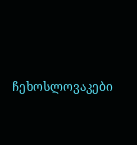ჩეხოსლოვაკები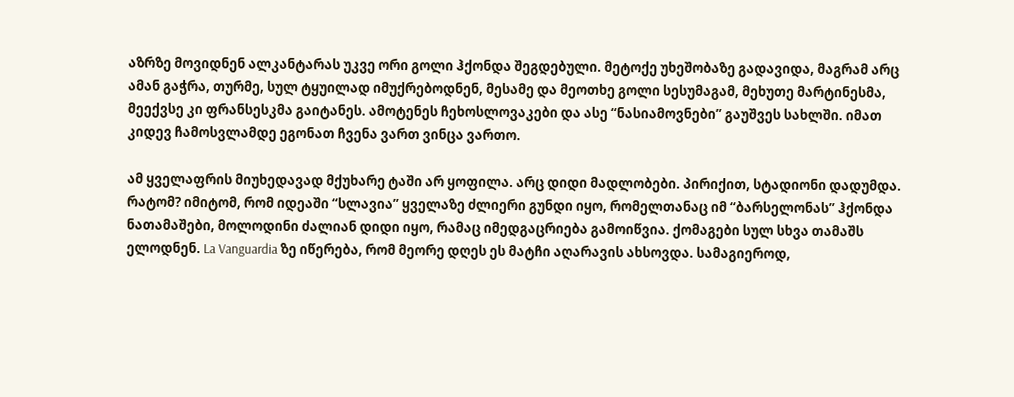აზრზე მოვიდნენ ალკანტარას უკვე ორი გოლი ჰქონდა შეგდებული. მეტოქე უხეშობაზე გადავიდა, მაგრამ არც ამან გაჭრა, თურმე, სულ ტყუილად იმუქრებოდნენ, მესამე და მეოთხე გოლი სესუმაგამ, მეხუთე მარტინესმა, მეექვსე კი ფრანსესკმა გაიტანეს. ამოტენეს ჩეხოსლოვაკები და ასე “ნასიამოვნები” გაუშვეს სახლში. იმათ კიდევ ჩამოსვლამდე ეგონათ ჩვენა ვართ ვინცა ვართო.

ამ ყველაფრის მიუხედავად მქუხარე ტაში არ ყოფილა. არც დიდი მადლობები. პირიქით, სტადიონი დადუმდა. რატომ? იმიტომ, რომ იდეაში “სლავია” ყველაზე ძლიერი გუნდი იყო, რომელთანაც იმ “ბარსელონას” ჰქონდა ნათამაშები, მოლოდინი ძალიან დიდი იყო, რამაც იმედგაცრიება გამოიწვია. ქომაგები სულ სხვა თამაშს ელოდნენ. La Vanguardia ზე იწერება, რომ მეორე დღეს ეს მატჩი აღარავის ახსოვდა. სამაგიეროდ,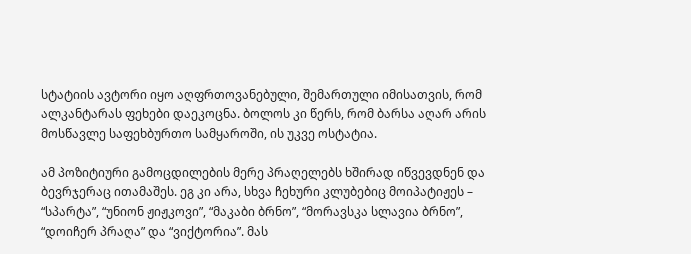სტატიის ავტორი იყო აღფრთოვანებული, შემართული იმისათვის, რომ ალკანტარას ფეხები დაეკოცნა. ბოლოს კი წერს, რომ ბარსა აღარ არის მოსწავლე საფეხბურთო სამყაროში, ის უკვე ოსტატია.

ამ პოზიტიური გამოცდილების მერე პრაღელებს ხშირად იწვევდნენ და ბევრჯერაც ითამაშეს. ეგ კი არა, სხვა ჩეხური კლუბებიც მოიპატიჟეს – “სპარტა”, “უნიონ ჟიჟკოვი”, “მაკაბი ბრნო”, “მორავსკა სლავია ბრნო”, “დოიჩერ პრაღა” და “ვიქტორია”. მას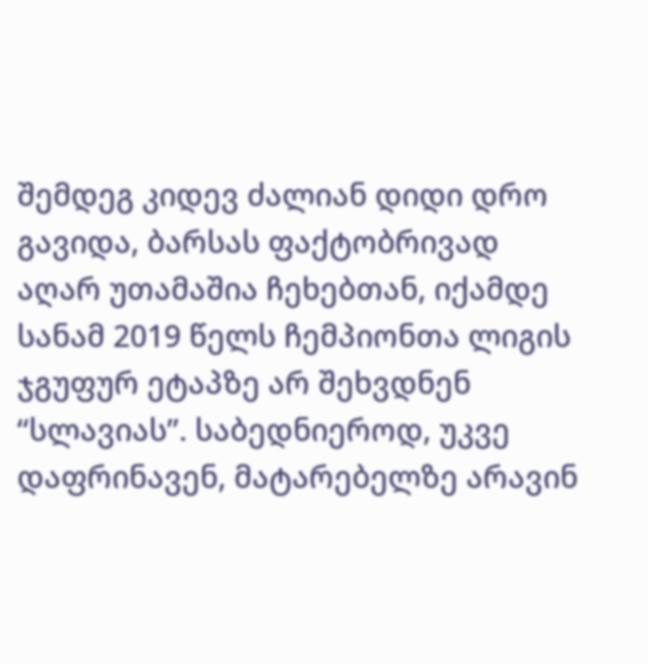შემდეგ კიდევ ძალიან დიდი დრო გავიდა, ბარსას ფაქტობრივად აღარ უთამაშია ჩეხებთან, იქამდე სანამ 2019 წელს ჩემპიონთა ლიგის ჯგუფურ ეტაპზე არ შეხვდნენ “სლავიას”. საბედნიეროდ, უკვე დაფრინავენ, მატარებელზე არავინ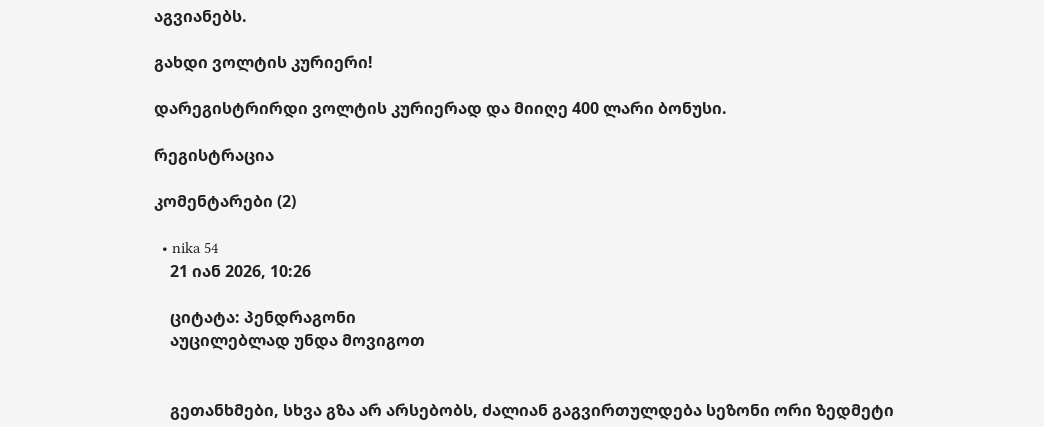აგვიანებს.

გახდი ვოლტის კურიერი!

დარეგისტრირდი ვოლტის კურიერად და მიიღე 400 ლარი ბონუსი.

რეგისტრაცია

კომენტარები (2)

  • nika 54
    21 იან 2026, 10:26

    ციტატა: პენდრაგონი
    აუცილებლად უნდა მოვიგოთ


    გეთანხმები, სხვა გზა არ არსებობს, ძალიან გაგვირთულდება სეზონი ორი ზედმეტი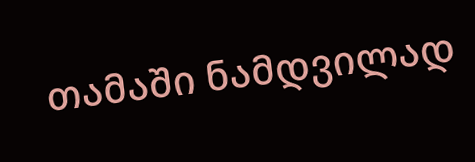თამაში ნამდვილად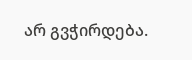არ გვჭირდება.